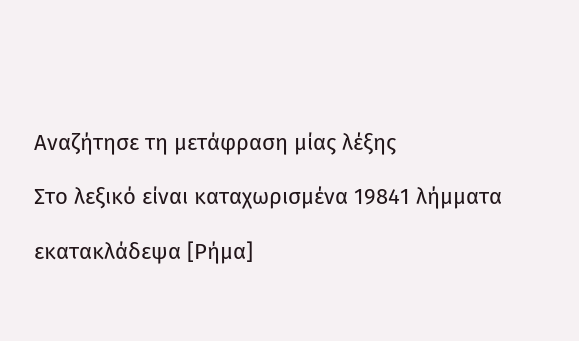Αναζήτησε τη μετάφραση μίας λέξης

Στο λεξικό είναι καταχωρισμένα 19841 λήμματα

εκατακλάδεψα [Ρήμα]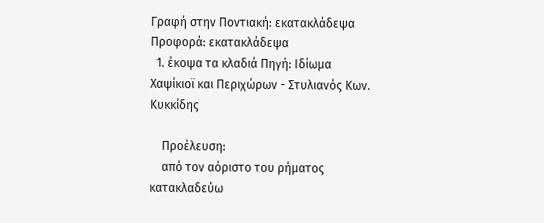Γραφή στην Ποντιακή: εκατακλάδεψα Προφορά: εκατακλάδεψα
  1. έκοψα τα κλαδιά Πηγή: Ιδίωμα Χαψίκιοϊ και Περιχώρων - Στυλιανός Κων. Κυκκίδης

    Προέλευση:
    από τον αόριστο του ρήματος κατακλαδεύω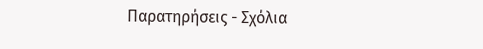Παρατηρήσεις - Σχόλια